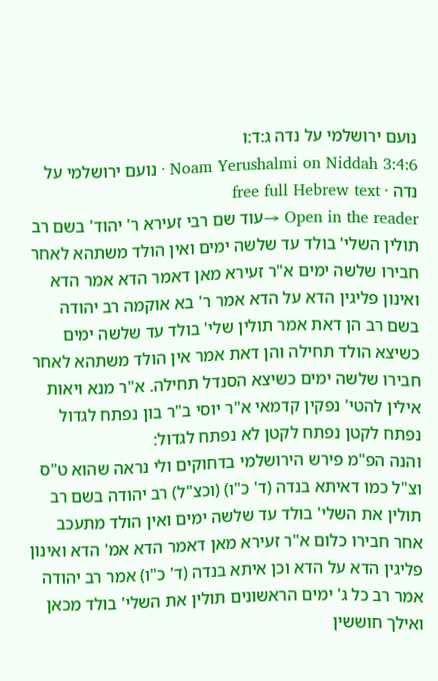נועם ירושלמי על נדה ג:ד:ו
Noam Yerushalmi on Niddah 3:4:6 · נועם ירושלמי על נדה · free full Hebrew text
Open in the reader →עוד שם רבי זעירא ר' יהוד' בשם רב תולין השלי' בולד עד שלשה ימים ואין הולד משתהא לאחר חבירו שלשה ימים א"ר זעירא מאן דאמר הדא אמר הדא ואינון פליגין הדא על הדא אמר ר' בא אוקמה רב יהודה בשם רב הן דאת אמר תולין שלי' בולד עד שלשה ימים כשיצא הולד תחילה והן דאת אמר אין הולד משתהא לאחר חבירו שלשה ימים כשיצא הסנדל תחילה. א"ר מנא ויאות אילין להטי' נפקין קדמאי א"ר יוסי ב"ר בון נפתח לגדול נפתח לקטן נפתח לקטן לא נפתח לגדול:
והנה הפ"מ פירש הירושלמי בדחוקים ולי נראה שהוא ט"ס וצ"ל כמו דאיתא בנדה (ד' כ"ו) (וכצ"ל) רב יהודה בשם רב תולין את השלי' בולד עד שלשה ימים ואין הולד מתעכב אחר חבירו כלום א"ר זעירא מאן דאמר הדא אמ' הדא ואינון פליגין הדא על הדא וכן איתא בנדה (ד' כ"ו) אמר רב יהודה אמר רב כל ג' ימים הראשונים תולין את השלי' בולד מכאן ואילך חוששין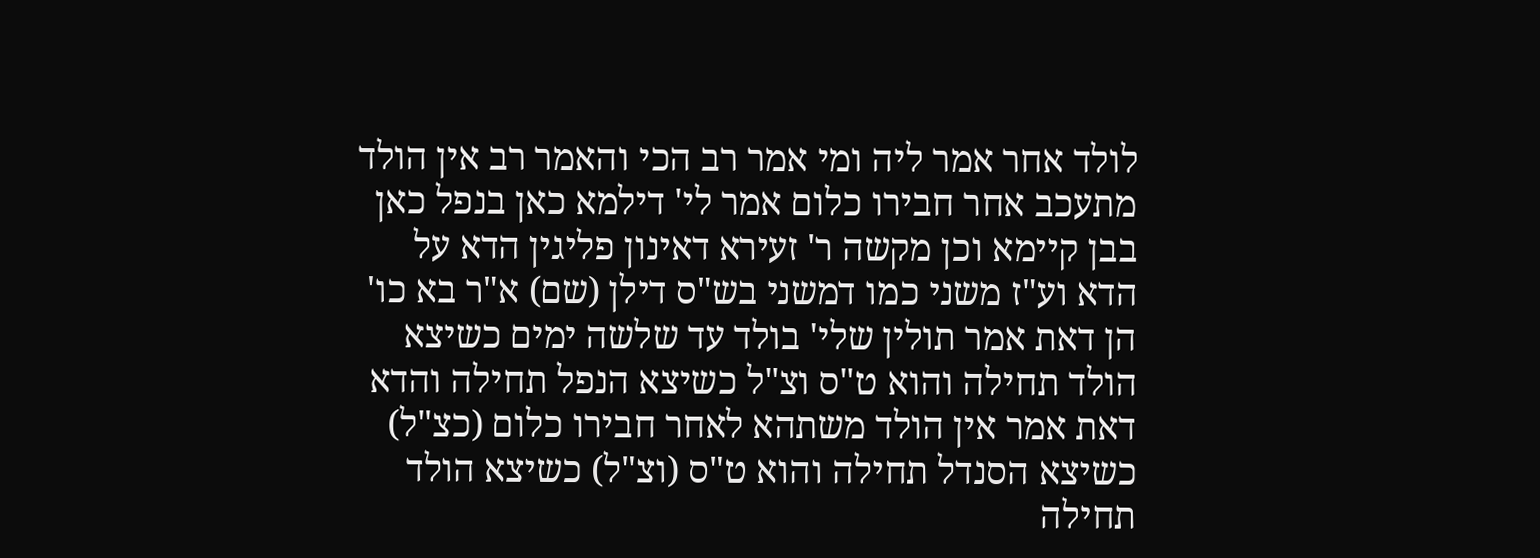לולד אחר אמר ליה ומי אמר רב הכי והאמר רב אין הולד מתעכב אחר חבירו כלום אמר לי' דילמא כאן בנפל כאן בבן קיימא וכן מקשה ר' זעירא דאינון פליגין הדא על הדא וע"ז משני כמו דמשני בש"ס דילן (שם) א"ר בא כו' הן דאת אמר תולין שלי' בולד עד שלשה ימים כשיצא הולד תחילה והוא ט"ס וצ"ל כשיצא הנפל תחילה והדא דאת אמר אין הולד משתהא לאחר חבירו כלום (כצ"ל) כשיצא הסנדל תחילה והוא ט"ס (וצ"ל) כשיצא הולד תחילה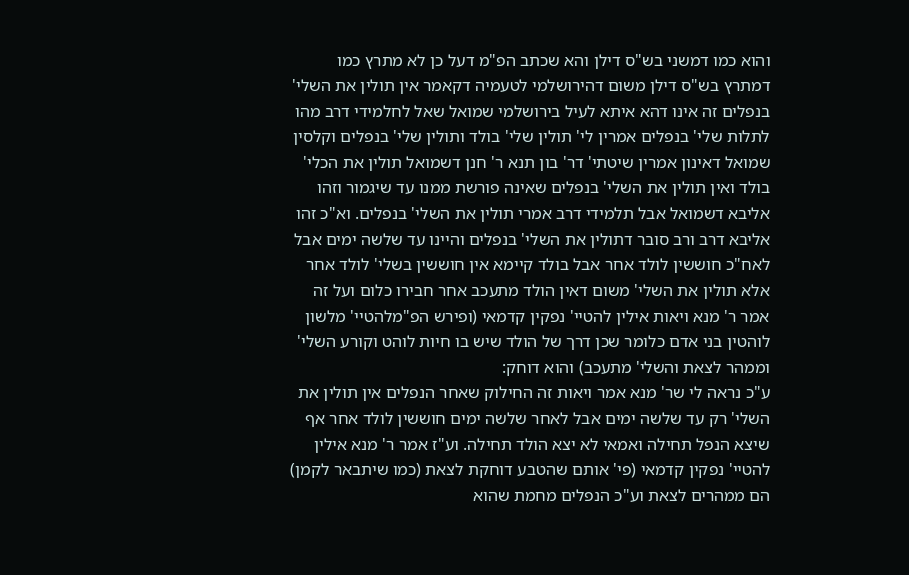והוא כמו דמשני בש"ס דילן והא שכתב הפ"מ דעל כן לא מתרץ כמו דמתרץ בש"ס דילן משום דהירושלמי לטעמיה דקאמר אין תולין את השלי' בנפלים זה אינו דהא איתא לעיל בירושלמי שמואל שאל לחלמידי דרב מהו לתלות שלי' בנפלים אמרין לי' תולין שלי' בולד ותולין שלי' בנפלים וקלסין שמואל דאינון אמרין שיטתי' דר' בון תנא ר' חנן דשמואל תולין את הכלי' בולד ואין תולין את השלי' בנפלים שאינה פורשת ממנו עד שיגמור וזהו אליבא דשמואל אבל תלמידי דרב אמרי תולין את השלי' בנפלים. וא"כ זהו אליבא דרב ורב סובר דתולין את השלי' בנפלים והיינו עד שלשה ימים אבל לאח"כ חוששין לולד אחר אבל בולד קיימא אין חוששין בשלי' לולד אחר אלא תולין את השלי' משום דאין הולד מתעכב אחר חבירו כלום ועל זה אמר ר' מנא ויאות אילין להטיי' נפקין קדמאי (ופירש הפ"מלהטיי' מלשון לוהטין בני אדם כלומר שכן דרך של הולד שיש בו חיות לוהט וקורע השלי' וממהר לצאת והשלי' מתעכב) והוא דוחק:
ע"כ נראה לי שר' מנא אמר ויאות זה החילוק שאחר הנפלים אין תולין את השלי' רק עד שלשה ימים אבל לאחר שלשה ימים חוששין לולד אחר אף שיצא הנפל תחילה ואמאי לא יצא הולד תחילה. וע"ז אמר ר' מנא אילין להטיי' נפקין קדמאי (פי' אותם שהטבע דוחקת לצאת (כמו שיתבאר לקמן) הם ממהרים לצאת וע"כ הנפלים מחמת שהוא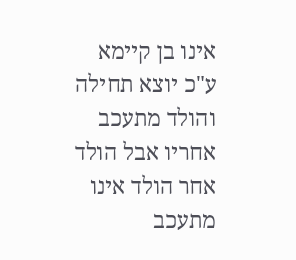אינו בן קיימא ע"כ יוצא תחילה והולד מתעכב אחריו אבל הולד אחר הולד אינו מתעכב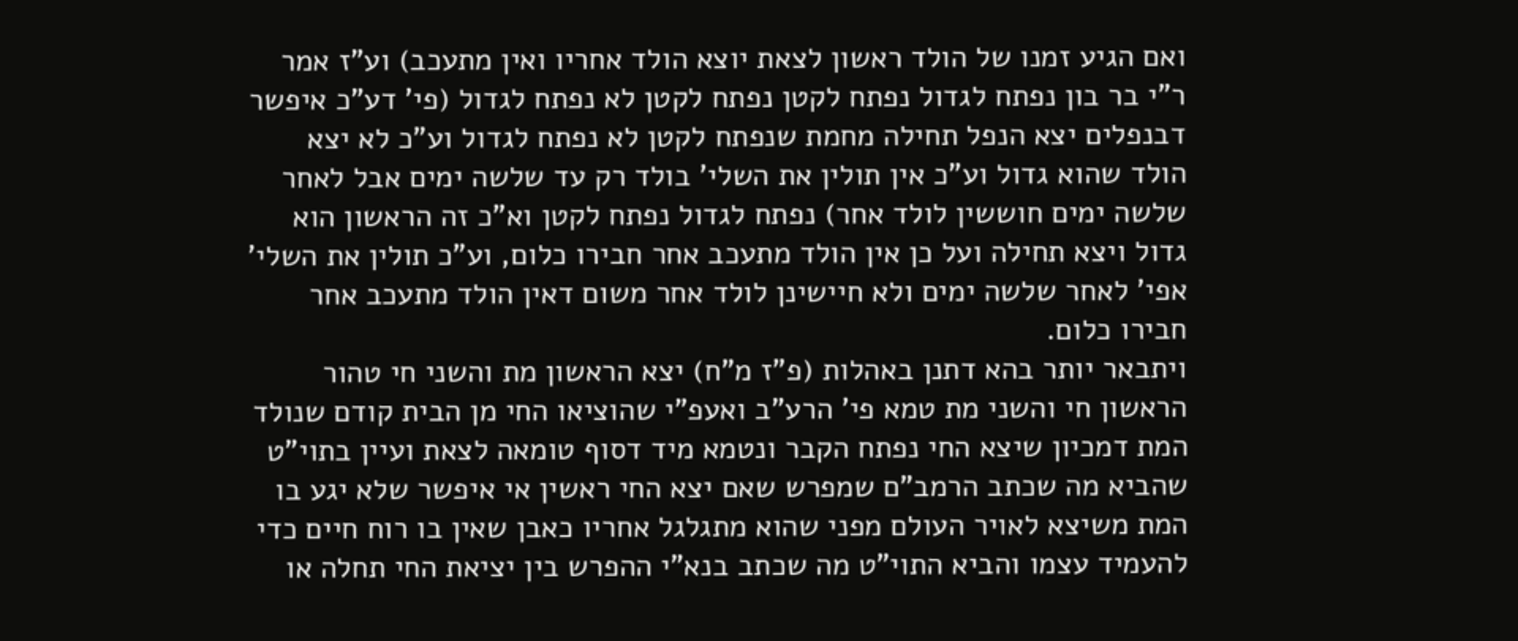ואם הגיע זמנו של הולד ראשון לצאת יוצא הולד אחריו ואין מתעכב) וע"ז אמר ר"י בר בון נפתח לגדול נפתח לקטן נפתח לקטן לא נפתח לגדול (פי' דע"כ איפשר דבנפלים יצא הנפל תחילה מחמת שנפתח לקטן לא נפתח לגדול וע"כ לא יצא הולד שהוא גדול וע"כ אין תולין את השלי' בולד רק עד שלשה ימים אבל לאחר שלשה ימים חוששין לולד אחר) נפתח לגדול נפתח לקטן וא"כ זה הראשון הוא גדול ויצא תחילה ועל כן אין הולד מתעכב אחר חבירו כלום, וע"כ תולין את השלי' אפי' לאחר שלשה ימים ולא חיישינן לולד אחר משום דאין הולד מתעכב אחר חבירו כלום.
ויתבאר יותר בהא דתנן באהלות (פ"ז מ"ח) יצא הראשון מת והשני חי טהור הראשון חי והשני מת טמא פי' הרע"ב ואעפ"י שהוציאו החי מן הבית קודם שנולד המת דמכיון שיצא החי נפתח הקבר ונטמא מיד דסוף טומאה לצאת ועיין בתוי"ט שהביא מה שכתב הרמב"ם שמפרש שאם יצא החי ראשין אי איפשר שלא יגע בו המת משיצא לאויר העולם מפני שהוא מתגלגל אחריו כאבן שאין בו רוח חיים כדי להעמיד עצמו והביא התוי"ט מה שכתב בנא"י ההפרש בין יציאת החי תחלה או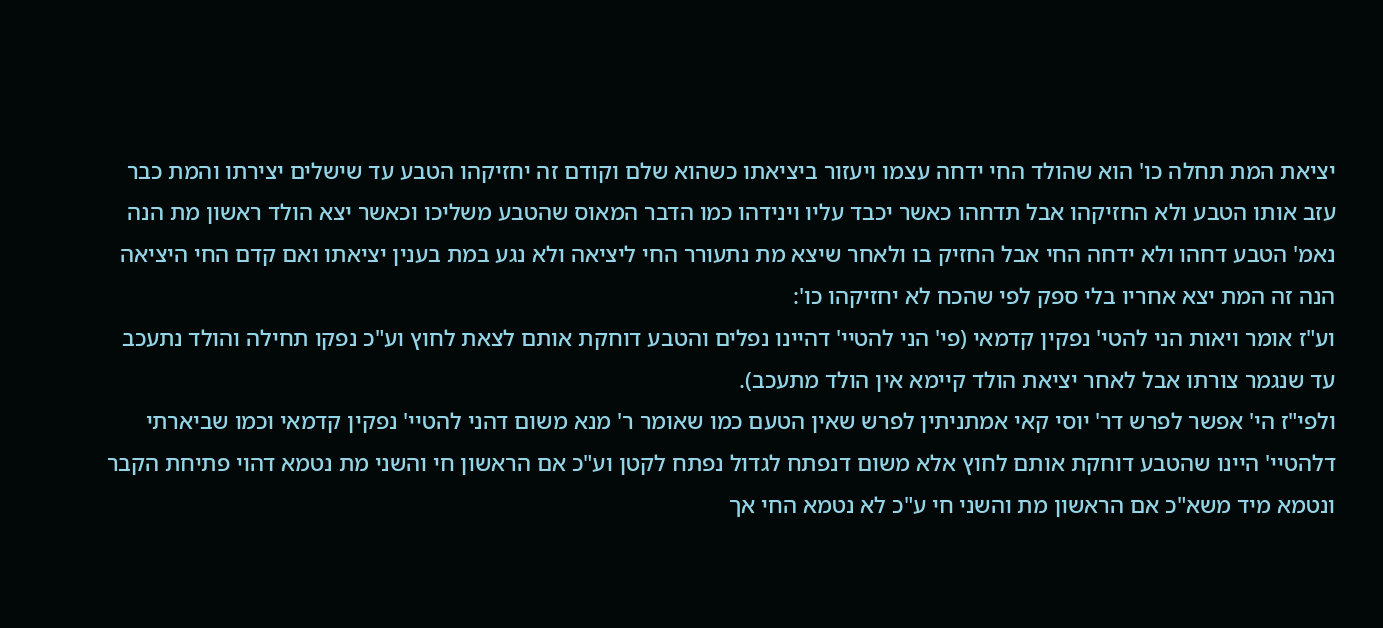יציאת המת תחלה כו' הוא שהולד החי ידחה עצמו ויעזור ביציאתו כשהוא שלם וקודם זה יחזיקהו הטבע עד שישלים יצירתו והמת כבר עזב אותו הטבע ולא החזיקהו אבל תדחהו כאשר יכבד עליו וינידהו כמו הדבר המאוס שהטבע משליכו וכאשר יצא הולד ראשון מת הנה נאמ' הטבע דחהו ולא ידחה החי אבל החזיק בו ולאחר שיצא מת נתעורר החי ליציאה ולא נגע במת בענין יציאתו ואם קדם החי היציאה הנה זה המת יצא אחריו בלי ספק לפי שהכח לא יחזיקהו כו':
וע"ז אומר ויאות הני להטי' נפקין קדמאי (פי' הני להטיי' דהיינו נפלים והטבע דוחקת אותם לצאת לחוץ וע"כ נפקו תחילה והולד נתעכב עד שנגמר צורתו אבל לאחר יציאת הולד קיימא אין הולד מתעכב).
ולפי"ז הי' אפשר לפרש דר' יוסי קאי אמתניתין לפרש שאין הטעם כמו שאומר ר' מנא משום דהני להטיי' נפקין קדמאי וכמו שביארתי דלהטיי' היינו שהטבע דוחקת אותם לחוץ אלא משום דנפתח לגדול נפתח לקטן וע"כ אם הראשון חי והשני מת נטמא דהוי פתיחת הקבר ונטמא מיד משא"כ אם הראשון מת והשני חי ע"כ לא נטמא החי אך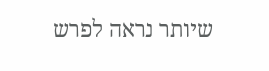שיותר נראה לפרש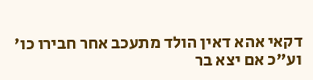דקאי אהא דאין הולד מתעכב אחר חבירו כו' וע"כ אם יצא בר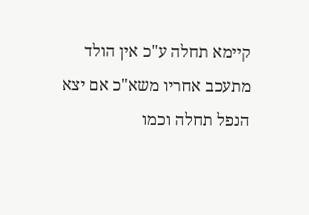קיימא תחלה ע"כ אין הולד מתעכב אחריו משא"כ אם יצא הנפל תחלה וכמו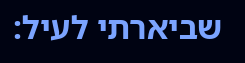שביארתי לעיל: